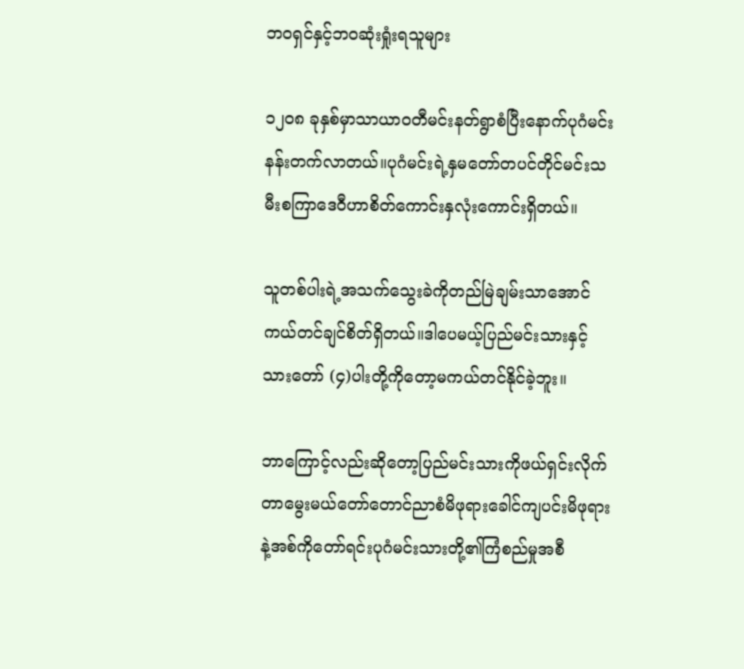ဘဝရှင်နှင့်ဘဝဆုံးရှုံးရသူများ

၁၂၀၈ ခုနှစ်မှာသာယာဝတီမင်းနတ်ရွာစံပြီးနောက်ပုဂံမင်းနန်းတက်လာတယ်။ပုဂံမင်းရဲ့နှမတော်တပင်တိုင်မင်းသမီးစကြာဒေဝီဟာစိတ်ကောင်းနှလုံးကောင်းရှိတယ်။

သူတစ်ပါးရဲ့အသက်သွေးခဲကိုတည်မြဲချမ်းသာအောင်ကယ်တင်ချင်စိတ်ရှိတယ်။ဒါပေမယ့်ပြည်မင်းသားနှင့်သားတော် (၄)ပါးတို့ကိုတော့မကယ်တင်နိုင်ခဲ့ဘူး။

ဘာကြောင့်လည်းဆိုတော့ပြည်မင်းသားကိုဖယ်ရှင်းလိုက်တာမွေးမယ်တော်တောင်ညာစံမိဖုရားခေါင်ကျပင်းမိဖုရားနဲ့အစ်ကိုတော်ရင်းပုဂံမင်းသားတို့၏ကြံစည်မှုအစီ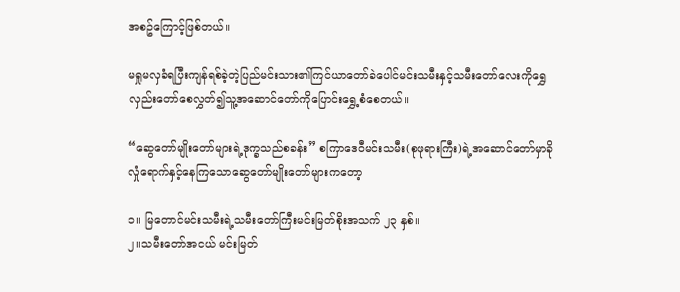အစဥ်ကြောင့်ဖြစ်တယ်။

မရှုမလှခံရပြီးကျန်ရစ်ခဲ့တဲ့ပြည်မင်းသား၏ကြင်ယာတော်ခဲပေါင်မင်းသမီးနှင့်သမီးတော်လေးကိုရွှေလှည်းတော်စေလွှတ်၍သူ့အဆောင်တော်ကိုပြောင်းရွှေ့စံစေတယ်။

“ဆွေတော်မျိုးတော်များရဲ့ဒုက္ခသည်စခန်း” စကြာဒေဝီမင်းသမီး(စုဖုရားကြီး)ရဲ့အဆောင်တော်မှာခိုလှုံရောက်နှင့်နေကြသောဆွေတော်မျိုးတော်များကတော့

၁။ မြတောင်မင်းသမီးရဲ့သမီးတော်ကြီးမင်းမြတ်စိုးအသက် ၂၃ နှစ်။
၂။သမီးတော်အငယ် မင်းမြတ်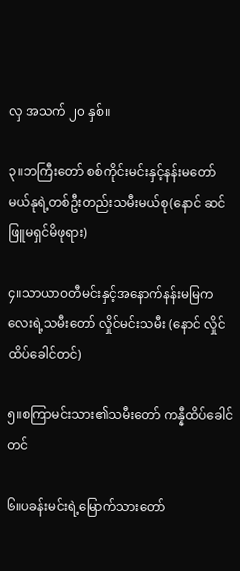လှ အသက် ၂၀ နှစ်။

၃။ဘကြီးတော် စစ်ကိုင်းမင်းနှင့်နန်းမတော်မယ်နုရဲ့တစ်ဦးတည်းသမီးမယ်စု(နောင် ဆင်ဖြူမရှင်မိဖုရား)

၄။သာယာဝတီမင်းနှင့်အနောက်နန်းမမြကလေးရဲ့သမီးတော် လှိုင်မင်းသမီး (နောင် လှိုင်ထိပ်ခေါင်တင်)

၅။စကြာမင်းသား၏သမီးတော် ကန္နီထိပ်ခေါင်တင်

၆။ပခန်းမင်းရဲ့မြောက်သားတော်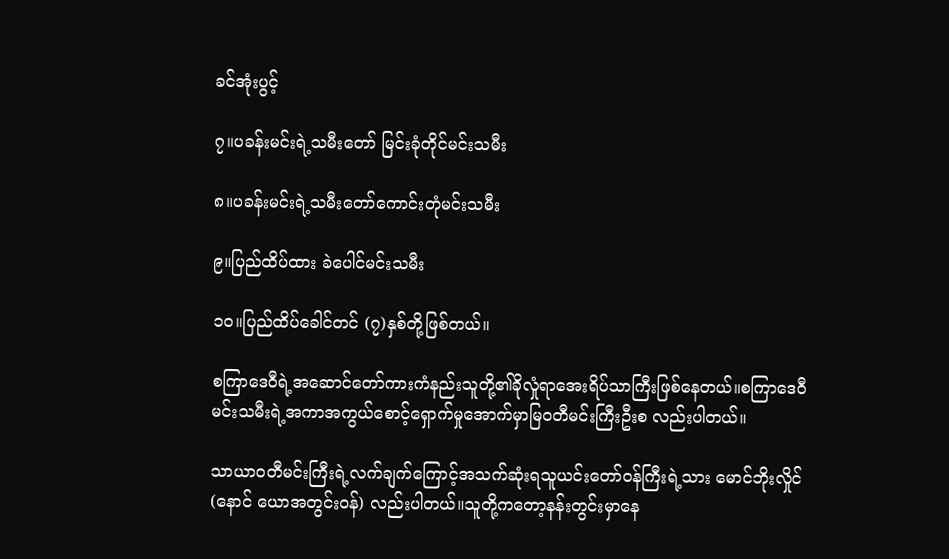ခင်အုံးပွင့်

၇။ပခန်းမင်းရဲ့သမီးတော် မြင်းခုံတိုင်မင်းသမီး

၈။ပခန်းမင်းရဲ့သမီးတော်ကောင်းတုံမင်းသမီး

၉။ပြည်ထိပ်ထား ခဲပေါင်မင်းသမီး

၁၀။ပြည်ထိပ်ခေါင်တင် (၇)နှစ်တို့ဖြစ်တယ်။

စကြာဒေဝီရဲ့အဆောင်တော်ကားကံနည်းသူတို့၏ခိုလှုံရာအေးရိပ်သာကြီးဖြစ်နေတယ်။စကြာဒေဝီမင်းသမီးရဲ့အကာအကွယ်စောင့်ရှောက်မှုအောက်မှာမြဝတီမင်းကြီးဦးစ လည်းပါတယ်။

သာယာဝတီမင်းကြီးရဲ့လက်ချက်ကြောင့်အသက်ဆုံးရသူယင်းတော်ဝန်ကြီးရဲ့သား မောင်ဘိုးလှိုင် (နောင် ယောအတွင်းဝန်) လည်းပါတယ်။သူတို့ကတော့နန်းတွင်းမှာနေ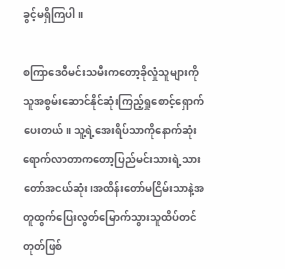ခွင့်မရှိကြပါ။

စကြာဒေဝီမင်းသမီးကတော့ခိုလှုံသူများကိုသူအစွမ်းဆောင်နိုင်ဆုံးကြည့်ရှုစောင့်ရှောက်ပေးတယ်။ သူ့ရဲ့အေးရိပ်သာကိုနောက်ဆုံးရောက်လာတာကတော့ပြည်မင်းသားရဲ့သားတော်အငယ်ဆုံး၊အထိန်းတော်မငြိမ်းသာနဲ့အတူထွက်ပြေးလွတ်မြောက်သွားသူထိပ်တင်တုတ်ဖြစ်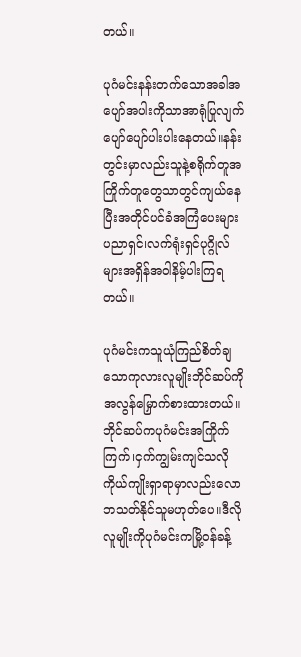တယ်။

ပုဂံမင်းနန်းတက်သောအခါအပျော်အပါးကိုသာအာရုံပြုလျက်ပျော်ပျော်ပါးပါးနေတယ်။နန်းတွင်းမှာလည်းသူနဲ့စရိုက်တူအကြိုက်တူတွေသာတွင်ကျယ်နေပြီးအတိုင်ပင်ခံအကြံပေးများပညာရှင်၊လက်ရုံးရှင်ပုဂ္ဂိုလ်များအရှိန်အဝါနိမ့်ပါးကြရတယ်။

ပုဂံမင်းကသူယုံကြည်စိတ်ချသောကုလားလူမျိုးဘိုင်ဆပ်ကိုအလွန်မြှောက်စားထားတယ်။ဘိုင်ဆပ်ကပုဂံမင်းအကြိုက်ကြက်၊ငှက်ကျွမ်းကျင်သလိုကိုယ်ကျိုးရှာရာမှာလည်းလောဘသတ်နိုင်သူမဟုတ်ပေ။ဒီလိုလူမျိုးကိုပုဂံမင်းကမြို့ဝန်ခန့်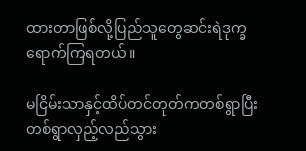ထားတာဖြစ်လို့ပြည်သူတွေဆင်းရဲဒုက္ခရောက်ကြရတယ်။

မငြိမ်းသာနှင့်ထိပ်တင်တုတ်ကတစ်ရွာပြီးတစ်ရွာလှည့်လည်သွား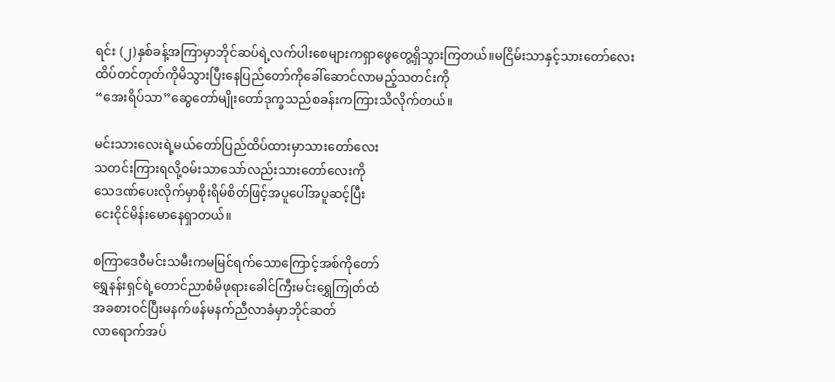ရင်း (၂)နှစ်ခန့်အကြာမှာဘိုင်ဆပ်ရဲ့လက်ပါးစေများကရှာဖွေတွေ့ရှိသွားကြတယ်။မငြိမ်းသာနှင့်သားတော်လေးထိပ်တင်တုတ်ကိုမိသွားပြီးနေပြည်တော်ကိုခေါ်ဆောင်လာမည့်သတင်းကို
“အေးရိပ်သာ”ဆွေတော်မျိုးတော်ဒုက္ခသည်စခန်းကကြားသိလိုက်တယ်။

မင်းသားလေးရဲ့မယ်တော်ပြည်ထိပ်ထားမှာသားတော်လေး
သတင်းကြားရလို့ဝမ်းသာသော်လည်းသားတော်လေးကို
သေဒဏ်ပေးလိုက်မှာစိုးရိမ်စိတ်ဖြင့်အပူပေါ်အပူဆင့်ပြီး
ငေးငိုင်မိန်းမောနေရှာတယ်။

စကြာဒေဝီမင်းသမီးကမမြင်ရက်သောကြောင့်အစ်ကိုတော်
ရွှေနန်းရှင်ရဲ့တောင်ညာစံမိဖုရားခေါင်ကြီးမင်းရွှေကြုတ်ထံ
အခစားဝင်ပြီးမနက်ဖန်မနက်ညီလာခံမှာဘိုင်ဆတ်
လာရောက်အပ်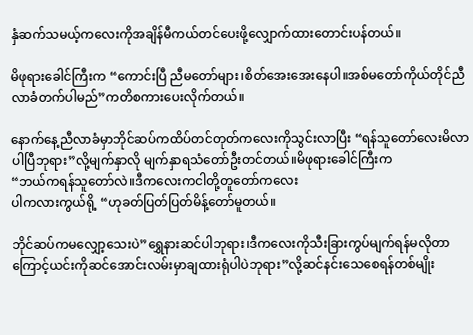နှံဆက်သမယ့်ကလေးကိုအချိန်မီကယ်တင်ပေးဖို့လျှောက်ထားတောင်းပန်တယ်။

မိဖုရားခေါင်ကြီးက “ကောင်းပြီ ညီမတော်များ၊စိတ်အေးအေးနေပါ။အစ်မတော်ကိုယ်တိုင်ညီလာခံတက်ပါမည်”ကတိစကားပေးလိုက်တယ်။

နောက်နေ့ညီလာခံမှာဘိုင်ဆပ်ကထိပ်တင်တုတ်ကလေးကိုသွင်းလာပြီး “ရန်သူတော်လေးမိလာပါပြီဘုရား”လို့မျက်နှာလို မျက်နှာရသံတော်ဦးတင်တယ်။မိဖုရားခေါင်ကြီးက
“ဘယ်ကရန်သူတော်လဲ။ဒီကလေးကငါတို့တူတော်ကလေး
ပါကလားကွယ်ရို့ “ဟုခတ်ပြတ်ပြတ်မိန့်တော်မူတယ်။

ဘိုင်ဆပ်ကမလျှော့သေးပဲ”ရွှေနားဆင်ပါဘုရား၊ဒီကလေးကိုသီးခြားကွပ်မျက်ရန်မလိုတာကြောင့်ယင်းကိုဆင်အောင်းလမ်းမှာချထားရုံပါပဲဘုရား”လို့ဆင်နင်းသေစေရန်တစ်မျိုး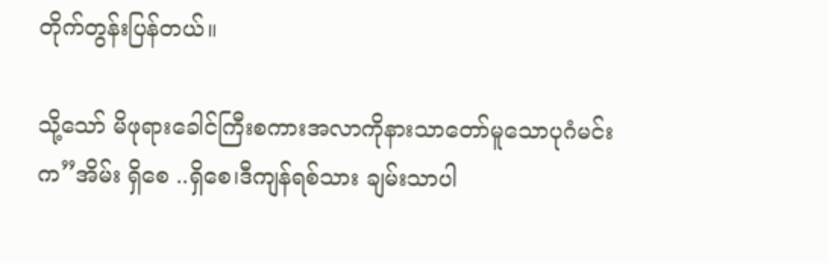တိုက်တွန်းပြန်တယ်။

သို့သော် မိဖုရားခေါင်ကြီးစကားအလာကိုနားသာတော်မူသောပုဂံမင်းက”အိမ်း ရှိစေ ..ရှိစေ၊ဒီကျန်ရစ်သား ချမ်းသာပါ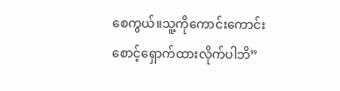စေကွယ်။သူ့ကိုကောင်းကောင်းစောင့်ရှောက်ထားလိုက်ပါဘိ”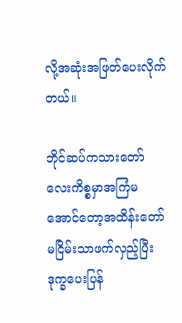လို့အဆုံးအဖြတ်ပေးလိုက်တယ်။

ဘိုင်ဆပ်ကသားတော်လေးကိစ္စမှာအကြံမအောင်တော့အထိန်းတော်မငြိမ်းသာဖက်လှည့်ပြီးဒုက္ခပေးပြန်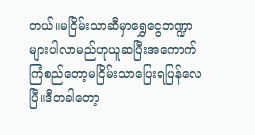တယ်။မငြိမ်းသာဆီမှာရွှေငွေဘဏ္ဍာများပါလာမည်ဟုယူဆပြီးအကောက်ကြံစည်တော့မငြိမ်းသာပြေးရပြန်လေပြီ။ဒီတခါတော့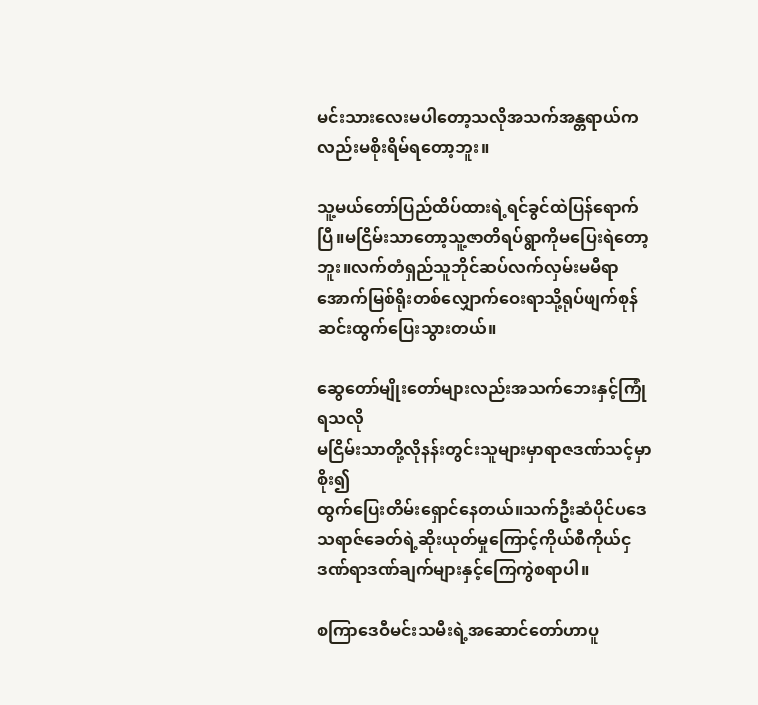မင်းသားလေးမပါတော့သလိုအသက်အန္တရာယ်ကလည်းမစိုးရိမ်ရတော့ဘူး။

သူ့မယ်တော်ပြည်ထိပ်ထားရဲ့ရင်ခွင်ထဲပြန်ရောက်ပြီ။မငြိမ်းသာတော့သူ့ဇာတိရပ်ရွာကိုမပြေးရဲတော့ဘူး။လက်တံရှည်သူဘိုင်ဆပ်လက်လှမ်းမမီရာအောက်မြစ်ရိုးတစ်လျှောက်ဝေးရာသို့ရုပ်ဖျက်စုန်ဆင်းထွက်ပြေးသွားတယ်။

ဆွေတော်မျိုးတော်များလည်းအသက်ဘေးနှင့်ကြုံရသလို
မငြိမ်းသာတို့လိုနန်းတွင်းသူများမှာရာဇဒဏ်သင့်မှာစိုး၍
ထွက်ပြေးတိမ်းရှောင်နေတယ်။သက်ဦးဆံပိုင်ပဒေသရာဇ်ခေတ်ရဲ့ဆိုးယုတ်မှုကြောင့်ကိုယ်စီကိုယ်ငှဒဏ်ရာဒဏ်ချက်များနှင့်ကြေကွဲစရာပါ။

စကြာဒေဝီမင်းသမီးရဲ့အဆောင်တော်ဟာပူ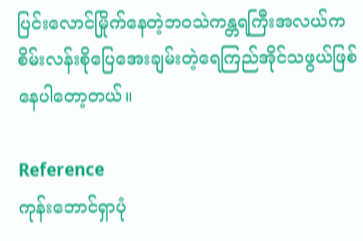ပြင်းလောင်မြိုက်နေတဲ့ဘဝသဲကန္တရကြီးအလယ်ကစိမ်းလန်းစိုပြေအေးချမ်းတဲ့ရေကြည်အိုင်သဖွယ်ဖြစ်နေပါတော့တယ်။

Reference
ကုန်းဘောင်ရှာပုံ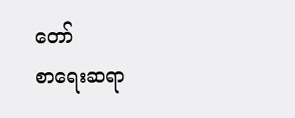တော်
စာရေးဆရာ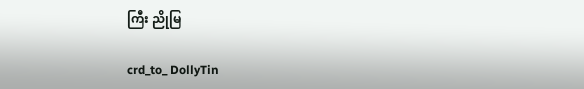ကြီး ညိုမြ

crd_to_ DollyTin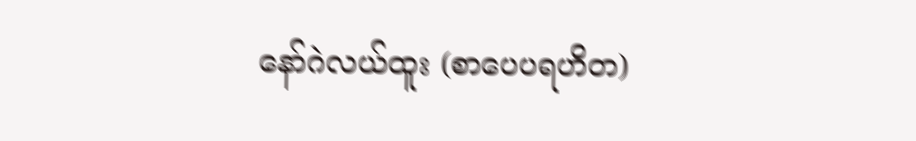နော်ဂဲလယ်ထူး (စာပေပရဟိတ)